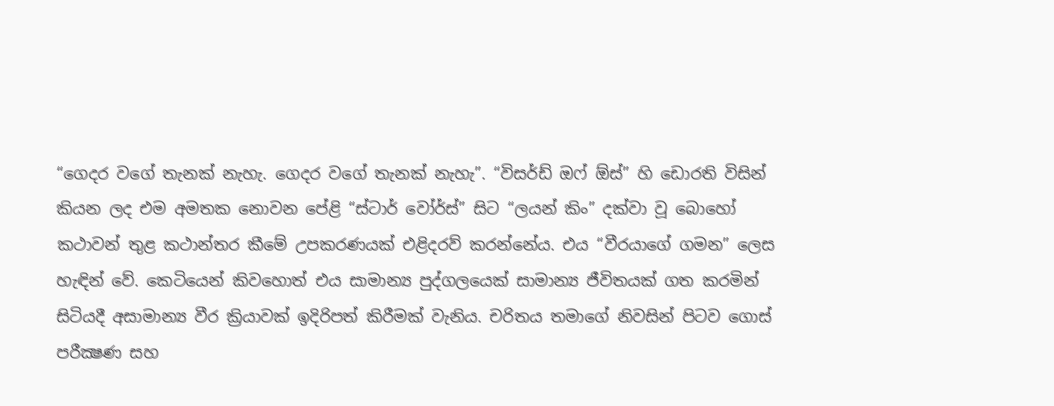“ගෙදර වගේ තැනක් නැහැ. ගෙදර වගේ තැනක් නැහැ”. “විසර්ඩ් ඔෆ් ඕස්” හි ඩොරති විසින් කියන ලද එම අමතක නොවන පේළි “ස්ටාර් වෝර්ස්” සිට “ලයන් කිං” දක්වා වූ බොහෝ කථාවන් තුළ කථාන්තර කීමේ උපකරණයක් එළිදරව් කරන්නේය. එය “වීරයාගේ ගමන” ලෙස හැඳින් වේ. කෙටියෙන් කිවහොත් එය සාමාන්‍ය පුද්ගලයෙක් සාමාන්‍ය ජීවිතයක් ගත කරමින් සිටියදී අසාමාන්‍ය වීර ක්‍රියාවක් ඉදිරිපත් කිරීමක් වැනිය. චරිතය තමාගේ නිවසින් පිටව ගොස් පරීක්‍ෂණ සහ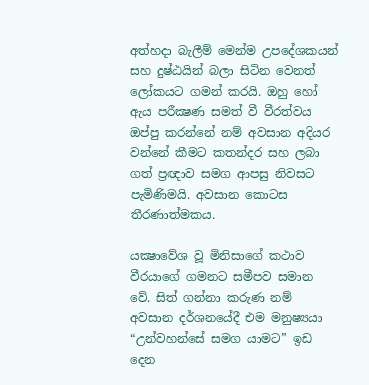අත්හදා බැලීම් මෙන්ම උපදේශකයන් සහ දුෂ්ඨයින් බලා සිටින වෙනත් ලෝකයට ගමන් කරයි. ඔහු හෝ ඇය පරීක්‍ෂණ සමත් වී වීරත්වය ඔප්පු කරන්නේ නම් අවසාන අදියර වන්නේ කීමට කතන්දර සහ ලබා ගත් ප්‍රඥාව සමග ආපසු නිවසට පැමිණිමයි. අවසාන කොටස තීරණාත්මකය.

යක්‍ෂාවේශ වූ මිනිසාගේ කථාව වීරයාගේ ගමනට සමීපව සමාන වේ. සිත් ගන්නා කරුණ නම් අවසාන දර්ශනයේදී එම මනුෂ්‍යයා “උන්වහන්සේ සමග යාමට” ඉඩ දෙන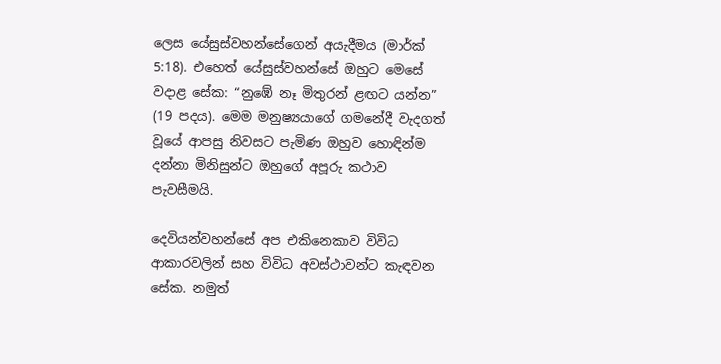ලෙස යේසුස්වහන්සේගෙන් අයැදීමය (මාර්ක් 5:18). එහෙත් යේසුස්වහන්සේ ඔහුට මෙසේ වදාළ සේක: “නුඹේ නෑ මිතුරන් ළඟට යන්න” (19 පදය). මෙම මනුෂ්‍යයාගේ ගමනේදී වැදගත් වූයේ ආපසු නිවසට පැමිණ ඔහුව හොඳින්ම දන්නා මිනිසුන්ට ඔහුගේ අපූරු කථාව පැවසීමයි.

දෙවියන්වහන්සේ අප එකිනෙකාව විවිධ ආකාරවලින් සහ විවිධ අවස්ථාවන්ට කැඳවන සේක. නමුත්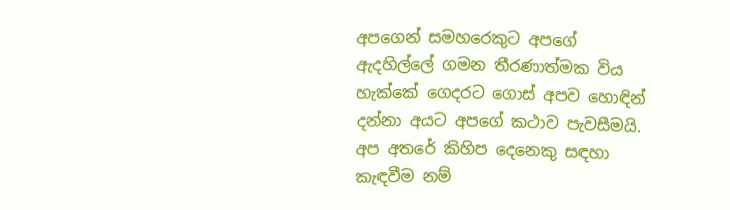අපගෙන් සමහරෙකුට අපගේ ඇදහිල්ලේ ගමන තීරණාත්මක විය හැක්කේ ගෙදරට ගොස් අපව හොඳින් දන්නා අයට අපගේ කථාව පැවසීමයි. අප අතරේ කිහිප දෙනෙකු සඳහා කැඳවීම නම්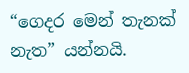“ගෙදර මෙන් තැනක් නැත” යන්නයි.